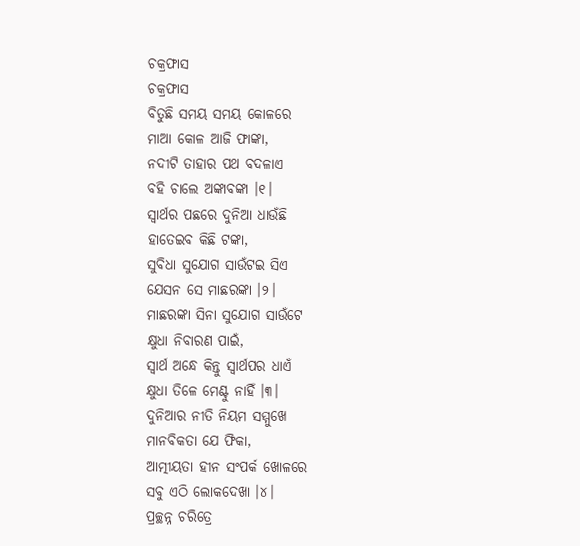ଚକ୍ରଫାସ
ଚକ୍ରଫାସ
ବିତୁଛି ସମୟ ସମୟ କୋଳରେ
ମାଆ କୋଳ ଆଜି ଫାଙ୍କା,
ନଦୀଟି ତାହାର ପଥ ବଦଳାଏ
ବହି ଚାଲେ ଅଙ୍କାବଙ୍କା ।୧।
ସ୍ୱାର୍ଥର ପଛରେ ଦୁନିଆ ଧାଉଁଛି
ହାତେଇବ କିଛି ଟଙ୍କା,
ସୁବିଧା ସୁଯୋଗ ସାଉଁଟଇ ସିଏ
ଯେସନ ସେ ମାଛରଙ୍କା ।୨।
ମାଛରଙ୍କା ସିନା ସୁଯୋଗ ସାଉଁଟେ
କ୍ଷୁଧା ନିବାରଣ ପାଇଁ,
ସ୍ୱାର୍ଥ ଅନ୍ଧେ କିନ୍ତୁ ସ୍ୱାର୍ଥପର ଧାଏଁ
କ୍ଷୁଧା ତିଳେ ମେଣ୍ଟୁ ନାହିଁ ।୩।
ଦୁନିଆର ନୀତି ନିୟମ ସମ୍ମୁଖେ
ମାନବିକତା ଯେ ଫିକା,
ଆତ୍ମୀୟତା ହୀନ ସଂପର୍କ ଖୋଳରେ
ସବୁ ଏଠି ଲୋକଦେଖା ।୪।
ପ୍ରଚ୍ଛନ୍ନ ଚରିତ୍ରେ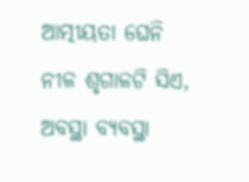ଆତ୍ମୀୟତା ଘେନି
ନୀଳ ଶୃଗାଳଟି ସିଏ,
ଅବସ୍ଥା ବ୍ୟବସ୍ଥା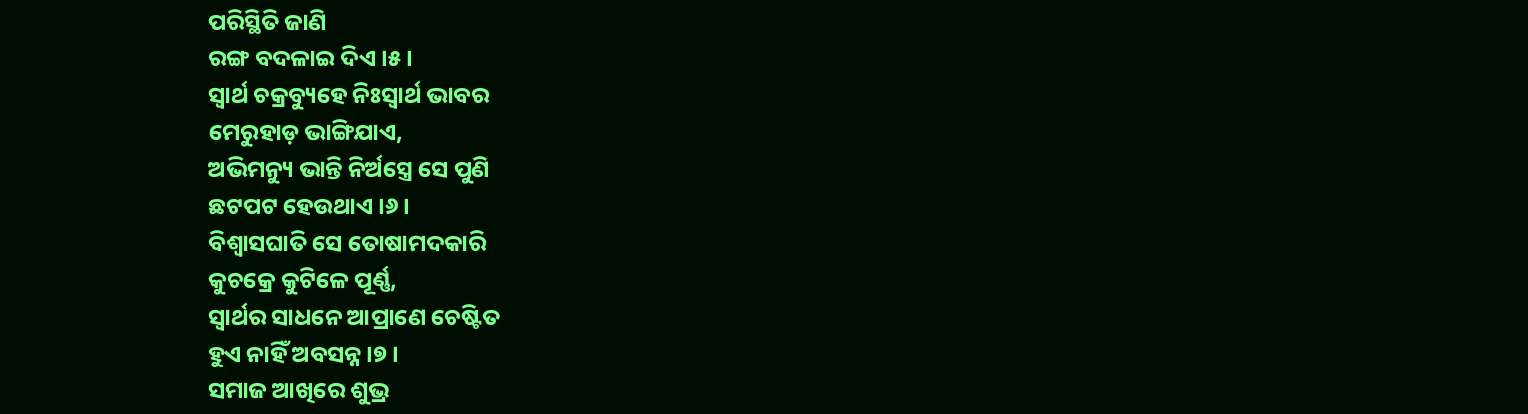ପରିସ୍ଥିତି ଜାଣି
ରଙ୍ଗ ବଦଳାଇ ଦିଏ ।୫।
ସ୍ୱାର୍ଥ ଚକ୍ରବ୍ୟୁହେ ନିଃସ୍ୱାର୍ଥ ଭାବର
ମେରୁହାଡ଼ ଭାଙ୍ଗିଯାଏ,
ଅଭିମନ୍ୟୁ ଭାନ୍ତି ନିର୍ଅସ୍ତ୍ରେ ସେ ପୁଣି
ଛଟପଟ ହେଉଥାଏ ।୬।
ବିଶ୍ୱାସଘାତି ସେ ତୋଷାମଦକାରି
କୁଚକ୍ରେ କୁଟିଳେ ପୂର୍ଣ୍ଣ,
ସ୍ୱାର୍ଥର ସାଧନେ ଆପ୍ରାଣେ ଚେଷ୍ଟିତ
ହୁଏ ନାହିଁ ଅବସନ୍ନ ।୭।
ସମାଜ ଆଖିରେ ଶୁଭ୍ର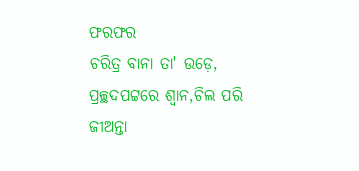ଫରଫର
ଚରିତ୍ର ବାନା ତା' ଉଡ଼େ,
ପ୍ରଚ୍ଛଦପଟ୍ଟରେ ଶ୍ବାନ,ଚିଲ ପରି
ଜୀଅନ୍ତା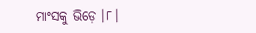ମାଂସକୁ ଭିଡ଼େ ।୮।